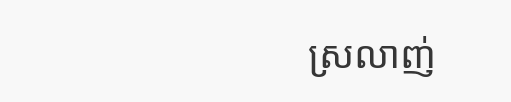ស្រលាញ់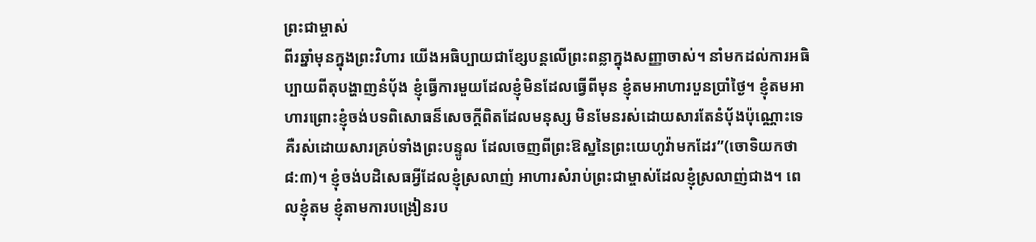ព្រះជាម្ចាស់
ពីរឆ្នាំមុនក្នុងព្រះវិហារ យើងអធិប្បាយជាខ្សែបន្តលើព្រះពន្លាក្នុងសញ្ញាចាស់។ នាំមកដល់ការអធិប្បាយពីតុបង្ហាញនំប៉័ង ខ្ញុំធ្វើការមួយដែលខ្ញុំមិនដែលធ្វើពីមុន ខ្ញុំតមអាហារបួនប្រាំថ្ងៃ។ ខ្ញុំតមអាហារព្រោះខ្ញុំចង់បទពិសោធន៏សេចក្តីពិតដែលមនុស្ស មិនមែនរស់ដោយសារតែនំប៉័ងប៉ុណ្ណោះទេ គឺរស់ដោយសារគ្រប់ទាំងព្រះបន្ទូល ដែលចេញពីព្រះឱស្ឋនៃព្រះយេហូវ៉ាមកដែរ”(ចោទិយកថា ៨:៣)។ ខ្ញុំចង់បដិសេធអ្វីដែលខ្ញុំស្រលាញ់ អាហារសំរាប់ព្រះជាម្ចាស់ដែលខ្ញុំស្រលាញ់ជាង។ ពេលខ្ញុំតម ខ្ញុំតាមការបង្រៀនរប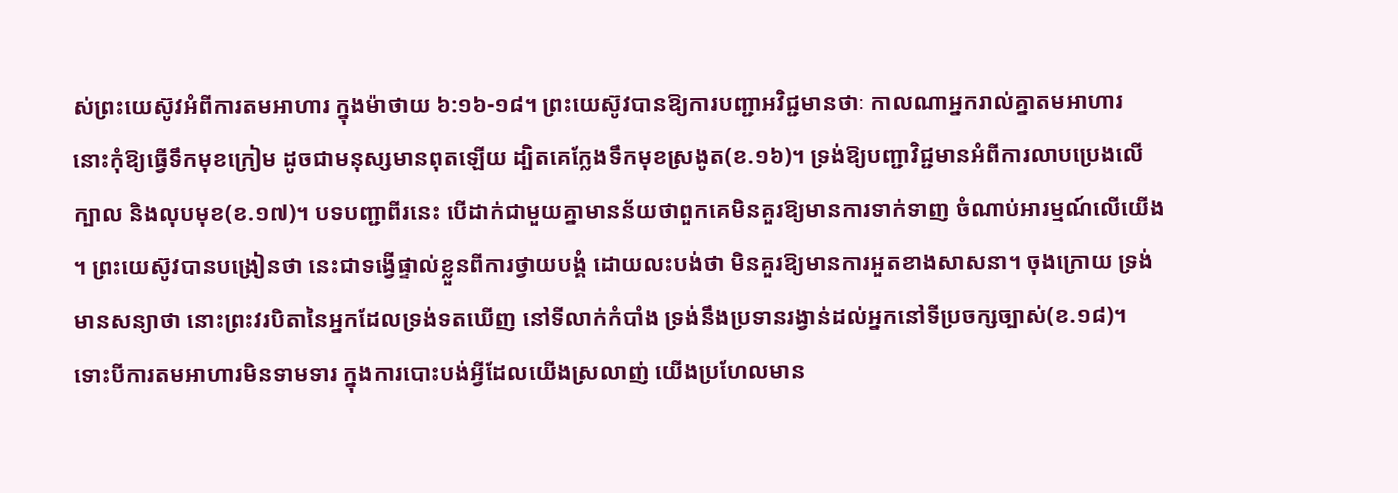ស់ព្រះយេស៊ូវអំពីការតមអាហារ ក្នុងម៉ាថាយ ៦:១៦-១៨។ ព្រះយេស៊ូវបានឱ្យការបញ្ជាអវិជ្ជមានថាៈ កាលណាអ្នករាល់គ្នាតមអាហារ នោះកុំឱ្យធ្វើទឹកមុខក្រៀម ដូចជាមនុស្សមានពុតឡើយ ដ្បិតគេក្លែងទឹកមុខស្រងូត(ខ.១៦)។ ទ្រង់ឱ្យបញ្ជាវិជ្ជមានអំពីការលាបប្រេងលើក្បាល និងលុបមុខ(ខ.១៧)។ បទបញ្ជាពីរនេះ បើដាក់ជាមួយគ្នាមានន័យថាពួកគេមិនគួរឱ្យមានការទាក់ទាញ ចំណាប់អារម្មណ៍លើយើង ។ ព្រះយេស៊ូវបានបង្រៀនថា នេះជាទង្វើផ្ទាល់ខ្លួនពីការថ្វាយបង្គំ ដោយលះបង់ថា មិនគួរឱ្យមានការអួតខាងសាសនា។ ចុងក្រោយ ទ្រង់មានសន្យាថា នោះព្រះវរបិតានៃអ្នកដែលទ្រង់ទតឃើញ នៅទីលាក់កំបាំង ទ្រង់នឹងប្រទានរង្វាន់ដល់អ្នកនៅទីប្រចក្សច្បាស់(ខ.១៨)។ ទោះបីការតមអាហារមិនទាមទារ ក្នុងការបោះបង់អ្វីដែលយើងស្រលាញ់ យើងប្រហែលមាន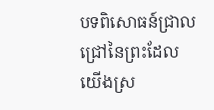បទពិសោធន៍ជ្រាលជ្រៅនៃព្រះដែលយើងស្រ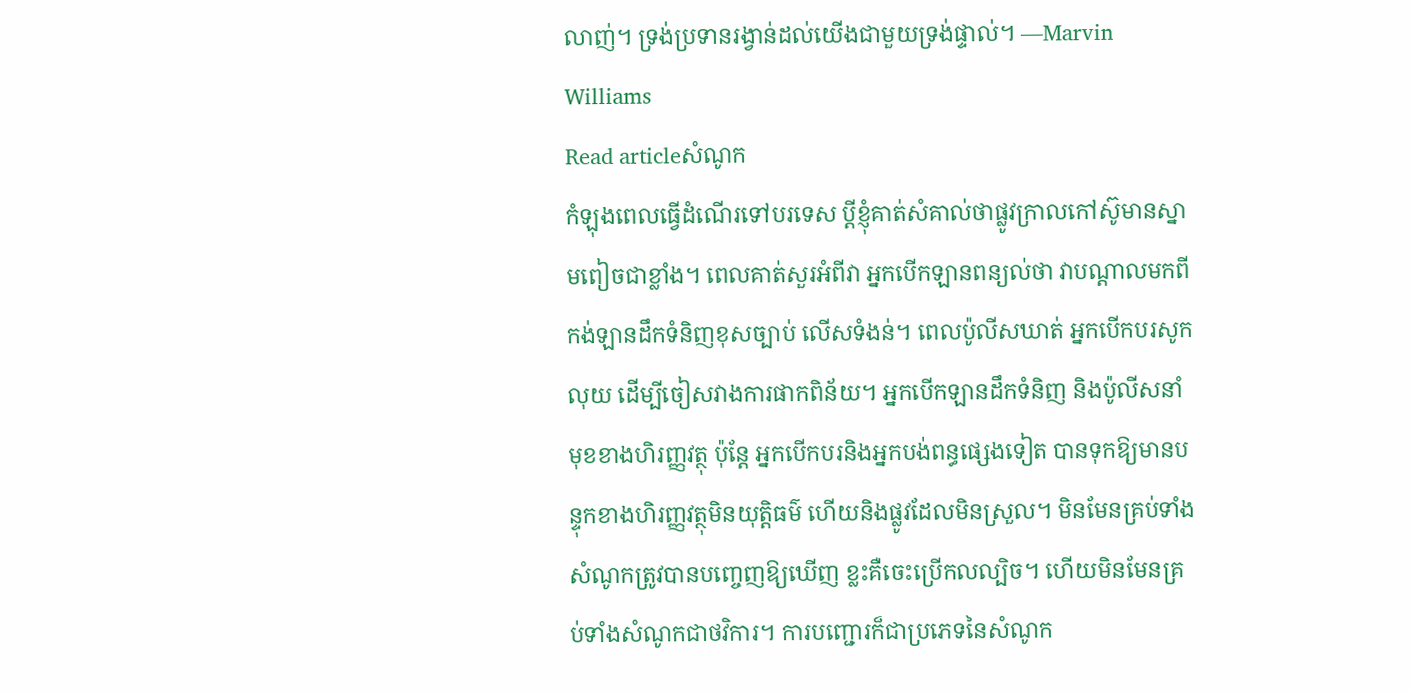លាញ់។ ទ្រង់ប្រទានរង្វាន់ដល់យើងជាមួយទ្រង់ផ្ទាល់។ —Marvin Williams
Read articleសំណូក
កំឡុងពេលធ្វើដំណើរទៅបរទេស ប្តីខ្ញុំគាត់សំគាល់ថាផ្លូវក្រាលកៅស៊ូមានស្នាមពៀចជាខ្លាំង។ ពេលគាត់សួរអំពីវា អ្នកបើកឡានពន្យល់ថា វាបណ្តាលមកពីកង់ឡានដឹកទំនិញខុសច្បាប់ លើសទំងន់។ ពេលប៉ូលីសឃាត់ អ្នកបើកបរសូកលុយ ដើម្បីចៀសវាងការផាកពិន័យ។ អ្នកបើកឡានដឹកទំនិញ និងប៉ូលីសនាំមុខខាងហិរញ្ញវត្ថុ ប៉ុន្តែ អ្នកបើកបរនិងអ្នកបង់ពន្ធផ្សេងទៀត បានទុកឱ្យមានបន្ទុកខាងហិរញ្ញវត្ថុមិនយុត្តិធម៌ ហើយនិងផ្លូវដែលមិនស្រួល។ មិនមែនគ្រប់ទាំងសំណូកត្រូវបានបញ្ចេញឱ្យឃើញ ខ្លះគឺចេះប្រើកលល្បិច។ ហើយមិនមែនគ្រប់ទាំងសំណូកជាថវិការ។ ការបញ្ជោរក៏ជាប្រភេទនៃសំណូក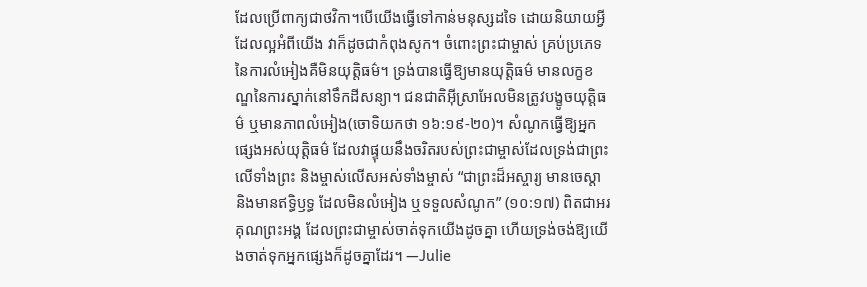ដែលប្រើពាក្យជាថវិកា។បើយើងធ្វើទៅកាន់មនុស្សដទៃ ដោយនិយាយអ្វីដែលល្អអំពីយើង វាក៏ដូចជាកំពុងសូក។ ចំពោះព្រះជាម្ចាស់ គ្រប់ប្រភេទនៃការលំអៀងគឺមិនយុត្តិធម៌។ ទ្រង់បានធ្វើឱ្យមានយុត្តិធម៌ មានលក្ខខណ្ឌនៃការស្នាក់នៅទឹកដីសន្យា។ ជនជាតិអ៊ីស្រាអែលមិនត្រូវបង្ខូចយុត្តិធម៌ ឬមានភាពលំអៀង(ចោទិយកថា ១៦:១៩-២០)។ សំណូកធ្វើឱ្យអ្នកផ្សេងអស់យុត្តិធម៌ ដែលវាផ្ទុយនឹងចរិតរបស់ព្រះជាម្ចាស់ដែលទ្រង់ជាព្រះលើទាំងព្រះ និងម្ចាស់លើសអស់ទាំងម្ចាស់ “ជាព្រះដ៏អស្ចារ្យ មានចេស្តា និងមានឥទ្ធិឫទ្ធ ដែលមិនលំអៀង ឬទទួលសំណូក” (១០:១៧) ពិតជាអរគុណព្រះអង្គ ដែលព្រះជាម្ចាស់ចាត់ទុកយើងដូចគ្នា ហើយទ្រង់ចង់ឱ្យយើងចាត់ទុកអ្នកផ្សេងក៏ដូចគ្នាដែរ។ —Julie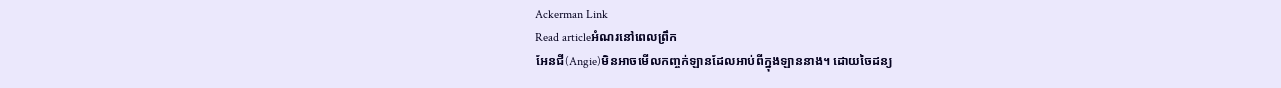Ackerman Link
Read articleអំណរនៅពេលព្រឹក
អែនជី(Angie)មិនអាចមើលកញ្ចក់ឡានដែលអាប់ពីក្នុងឡាននាង។ ដោយចៃដន្យ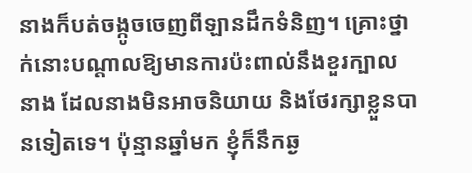នាងក៏បត់ចង្កូចចេញពីឡានដឹកទំនិញ។ គ្រោះថ្នាក់នោះបណ្តាលឱ្យមានការប៉ះពាល់នឹងខួរក្បាលនាង ដែលនាងមិនអាចនិយាយ និងថែរក្សាខ្លួនបានទៀតទេ។ ប៉ុន្មានឆ្នាំមក ខ្ញុំក៏នឹកឆ្ង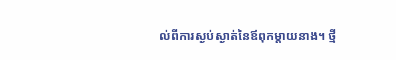ល់ពីការស្ងប់ស្ងាត់នៃឪពុកម្តាយនាង។ ថ្មី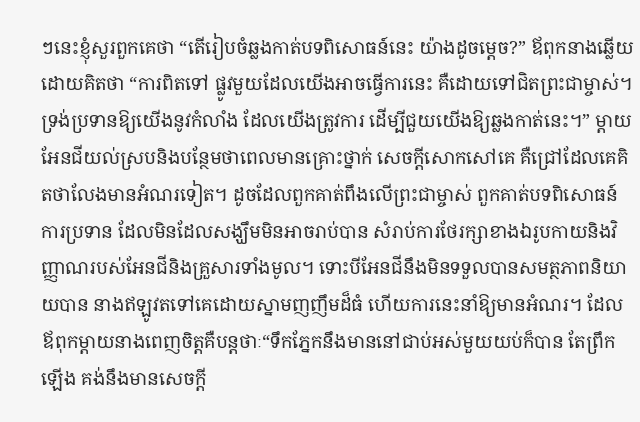ៗនេះខ្ញុំសួរពួកគេថា “តើរៀបចំឆ្លងកាត់បទពិសោធន៍នេះ យ៉ាងដូចម្តេច?” ឪពុកនាងឆ្លើយ ដោយគិតថា “ការពិតទៅ ផ្លូវមួយដែលយើងអាចធ្វើការនេះ គឺដោយទៅជិតព្រះជាម្ចាស់។ ទ្រង់ប្រទានឱ្យយើងនូវកំលាំង ដែលយើងត្រូវការ ដើម្បីជួយយើងឱ្យឆ្លងកាត់នេះ។” ម្តាយអែនជីយល់ស្របនិងបន្ថែមថាពេលមានគ្រោះថ្នាក់ សេចក្តីសោកសៅគេ គឺជ្រៅដែលគេគិតថាលែងមានអំណរទៀត។ ដូចដែលពួកគាត់ពឹងលើព្រះជាម្ចាស់ ពួកគាត់បទពិសោធន៍ការប្រទាន ដែលមិនដែលសង្ឃឹមមិនអាចរាប់បាន សំរាប់ការថែរក្សាខាងឯរូបកាយនិងវិញ្ញាណរបស់អែនជីនិងគ្រួសារទាំងមូល។ ទោះបីអែនជីនឹងមិនទទួលបានសមត្ថភាពនិយាយបាន នាងឥឡូវតទៅគេដោយស្នាមញញឹមដ៏ធំ ហើយការនេះនាំឱ្យមានអំណរ។ ដែលឪពុកម្តាយនាងពេញចិត្តគឺបន្តថាៈ“ទឹកភ្នែកនឹងមាននៅជាប់អស់មួយយប់ក៏បាន តែព្រឹកឡើង គង់នឹងមានសេចក្តី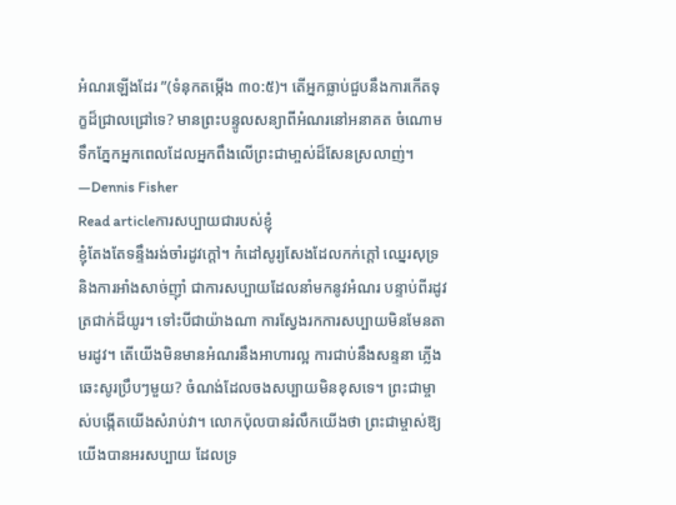អំណរឡើងដែរ ”(ទំនុកតម្កើង ៣០:៥)។ តើអ្នកធ្លាប់ជួបនឹងការកើតទុក្ខដ៏ជ្រាលជ្រៅទេ? មានព្រះបន្ទូលសន្យាពីអំណរនៅអនាគត ចំណោមទឹកភ្នែកអ្នកពេលដែលអ្នកពឹងលើព្រះជាមា្ចស់ដ៏សែនស្រលាញ់។ —Dennis Fisher
Read articleការសប្បាយជារបស់ខ្ញុំ
ខ្ញុំតែងតែទន្ទឹងរង់ចាំរដូវក្តៅ។ កំដៅសូរ្យសែងដែលកក់ក្តៅ ឈ្នេរសុទ្រ និងការអាំងសាច់ញ៉ាំ ជាការសប្បាយដែលនាំមកនូវអំណរ បន្ទាប់ពីរដូវត្រជាក់ដ៏យូរ។ ទៅះបីជាយ៉ាងណា ការស្វែងរកការសប្បាយមិនមែនតាមរដូវ។ តើយើងមិនមានអំណរនឹងអាហារល្អ ការជាប់នឹងសន្ទនា ភ្លើងឆេះសូរប្រឹបៗមួយ? ចំណង់ដែលចងសប្បាយមិនខុសទេ។ ព្រះជាម្ចាស់បង្កើតយើងសំរាប់វា។ លោកប៉ុលបានរំលឹកយើងថា ព្រះជាម្ចាស់ឱ្យយើងបានអរសប្បាយ ដែលទ្រ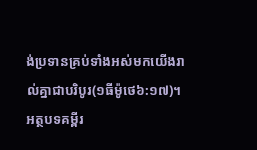ង់ប្រទានគ្រប់ទាំងអស់មកយើងរាល់គ្នាជាបរិបូរ(១ធីម៉ូថេ៦:១៧)។ អត្ថបទគម្ពីរ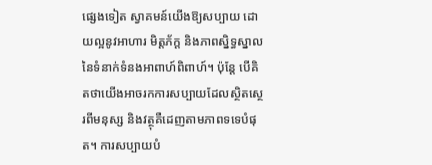ផ្សេងទៀត ស្វាគមន៍យើងឱ្យសប្បាយ ដោយល្អនូវអាហារ មិត្តភ័ក្ត និងភាពស្និទ្ធស្នាលនៃទំនាក់ទំនងអាពាហ៍ពិពាហ៍។ ប៉ុន្តែ បើគិតថាយើងអាចរកការសប្បាយដែលស្ថិតស្ថេរពីមនុស្ស និងវត្ថុគឺដេញតាមភាពទទេបំផុត។ ការសប្បាយបំ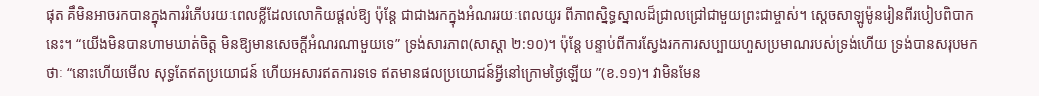ផុត គឹមិនអាចរកបានក្នុងការរំភើបរយៈពេលខ្លីដែលលោកិយផ្តល់ឱ្យ ប៉ុន្តែ ជាជាងរកក្នុងអំណររយៈពេលយូរ ពីភាពស្និទ្ធស្នាលដ៏ជ្រាលជ្រៅជាមួយព្រះជាម្ចាស់។ ស្តេចសាឡូម៉ូនរៀនពីរបៀបពិបាកនេះ។ “យើងមិនបានហាមឃាត់ចិត្ត មិនឱ្យមានសេចក្តីអំណរណាមួយទេ” ទ្រង់សារភាព(សាស្តា ២:១០)។ ប៉ុន្តែ បន្ទាប់ពីការស្វែងរកការសប្បាយហួសប្រមាណរបស់ទ្រង់ហើយ ទ្រង់បានសរុបមកថាៈ “នោះហើយមើល សុទ្ធតែឥតប្រយោជន៍ ហើយអសារឥតការទទេ ឥតមានផលប្រយោជន៍អ្វីនៅក្រោមថ្ងៃឡើយ ”(ខ.១១)។ វាមិនមែន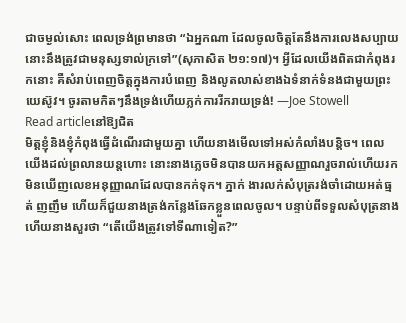ជាចម្ងល់សោះ ពេលទ្រង់ព្រមានថា “ឯអ្នកណា ដែលចូលចិត្តតែនឹងការលេងសប្បាយ នោះនឹងត្រូវជាមនុស្សទាល់ក្រទៅ”(សុភាសិត ២១:១៧)។ អ្វីដែលយើងពិតជាកំពុងរកនោះ គឺសំរាប់ពេញចិត្តក្នុងការបំពេញ និងលូតលាស់ខាងឯទំនាក់ទំនងជាមួយព្រះយេស៊ូវ។ ចូរតាមកិតៗនឹងទ្រង់ហើយភ្លក់ការរីករាយទ្រង់! —Joe Stowell
Read articleនៅឱ្យជិត
មិត្តខ្ញុំនិងខ្ញុំកំពុងធ្វើដំណើរជាមួយគ្នា ហើយនាងមើលទៅអស់កំលាំងបន្តិច។ ពេលយើងដល់ព្រលានយន្តហោះ នោះនាងភ្លេចមិនបានយកអត្តសញ្ញាណរួចរាល់ហើយរកមិនឃើញលេខអនុញ្ញាណដែលបានកក់ទុក។ ភ្នាក់ ងារលក់សំបុត្ររង់ចាំដោយអត់ធ្មត់ ញញឹម ហើយក៏ជួយនាងត្រង់កន្លែងឆែកខ្លួនពេលចូល។ បន្ទាប់ពីទទួលសំបុត្រនាង ហើយនាងសួរថា “តើយើងត្រូវទៅទីណាទៀត?”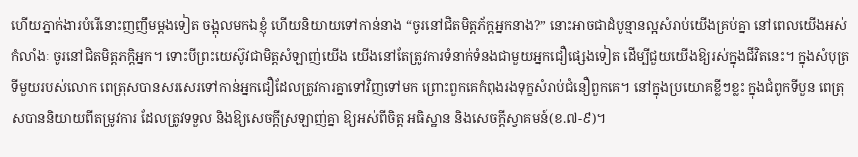ហើយភ្នាក់ងារបំរើនោះញញឹមម្តងទៀត ចង្អុលមកឯខ្ញុំ ហើយនិយាយទៅកាន់នាង “ចូរនៅជិតមិត្តភ័ក្តអ្នកនាង?” នោះអាចជាដំបូន្មានល្អសំរាប់យើងគ្រប់គ្នា នៅពេលយើងអស់កំលាំងៈ ចូរនៅជិតមិត្តភក្តិអ្នក។ ទោះបីព្រះយេស៊ូវជាមិត្តសំឡាញ់យើង យើងនៅតែត្រូវការទំនាក់ទំនងជាមួយអ្នកជឿផ្សេងទៀត ដើម្បីជួយយើងឱ្យរស់ក្នុងជីវិតនេះ។ ក្នុងសំបុត្រទីមួយរបស់លោក ពេត្រុសបានសរសេរទៅកាន់អ្នកជឿដែលត្រូវការគ្នាទៅវិញទៅមក ព្រោះពួកគេកំពុងរងទុក្ខសំរាប់ជំនឿពួកគេ។ នៅក្នុងប្រយោគខ្លីៗខ្លះ ក្នុងជំពូកទីបួន ពេត្រុសបាននិយាយពីតម្រូវការ ដែលត្រូវទទួល និងឱ្យសេចក្តីស្រឡាញ់គ្នា ឱ្យអស់ពីចិត្ត អធិស្ឋាន និងសេចក្តីស្វាគមន៍(ខ.៧-៩)។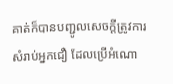គាត់ក៏បានបញ្ជូលសេចក្តីត្រូវការសំរាប់អ្នកជឿ ដែលប្រើអំណោ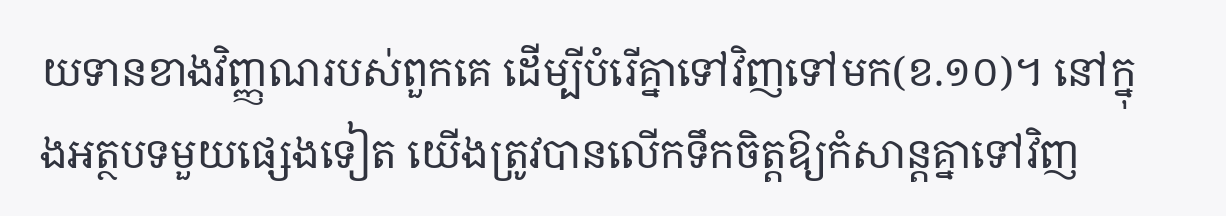យទានខាងវិញ្ញណរបស់ពួកគេ ដើម្បីបំរើគ្នាទៅវិញទៅមក(ខ.១០)។ នៅក្នុងអត្ថបទមួយផ្សេងទៀត យើងត្រូវបានលើកទឹកចិត្តឱ្យកំសាន្តគ្នាទៅវិញ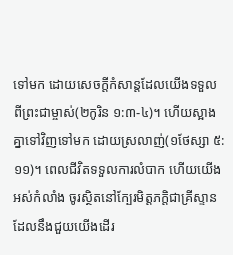ទៅមក ដោយសេចក្តីកំសាន្តដែលយើងទទួលពីព្រះជាម្ចាស់(២កូរិន ១:៣-៤)។ ហើយស្អាងគ្នាទៅវិញទៅមក ដោយស្រលាញ់(១ថែស្សា ៥:១១)។ ពេលជីវិតទទួលការលំបាក ហើយយើងអស់កំលាំង ចូរស្ថិតនៅក្បែរមិត្តភក្តិជាគ្រីស្ទានដែលនឹងជួយយើងដើរ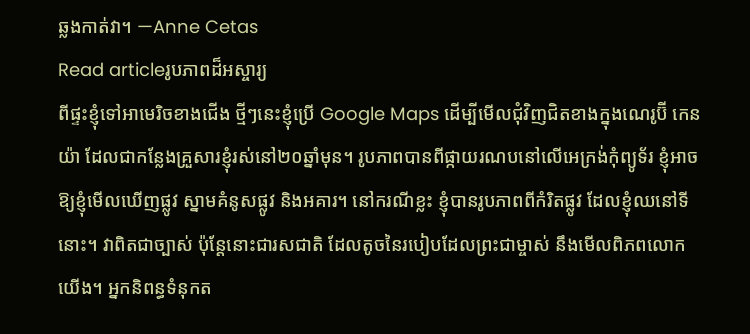ឆ្លងកាត់វា។ —Anne Cetas
Read articleរូបភាពដ៏អស្ចារ្យ
ពីផ្ទះខ្ញុំទៅអាមេរិចខាងជើង ថ្មីៗនេះខ្ញុំប្រើ Google Maps ដើម្បីមើលជុំវិញជិតខាងក្នុងណេរូប៊ី កេនយ៉ា ដែលជាកន្លែងគ្រួសារខ្ញុំរស់នៅ២០ឆ្នាំមុន។ រូបភាពបានពីផ្កាយរណបនៅលើអេក្រង់កុំព្យូទ័រ ខ្ញុំអាចឱ្យខ្ញុំមើលឃើញផ្លូវ ស្នាមគំនូសផ្លូវ និងអគារ។ នៅករណីខ្លះ ខ្ញុំបានរូបភាពពីកំរិតផ្លូវ ដែលខ្ញុំឈនៅទីនោះ។ វាពិតជាច្បាស់ ប៉ុន្តែនោះជារសជាតិ ដែលតូចនៃរបៀបដែលព្រះជាម្ចាស់ នឹងមើលពិភពលោកយើង។ អ្នកនិពន្ធទំនុកត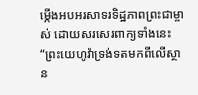ម្កើងអបអរសាទរទិដ្ឋភាពព្រះជាម្ចាស់ ដោយសរសេរពាក្យទាំងនេះ“ព្រះយេហូវ៉ាទ្រង់ទតមកពីលើស្ថាន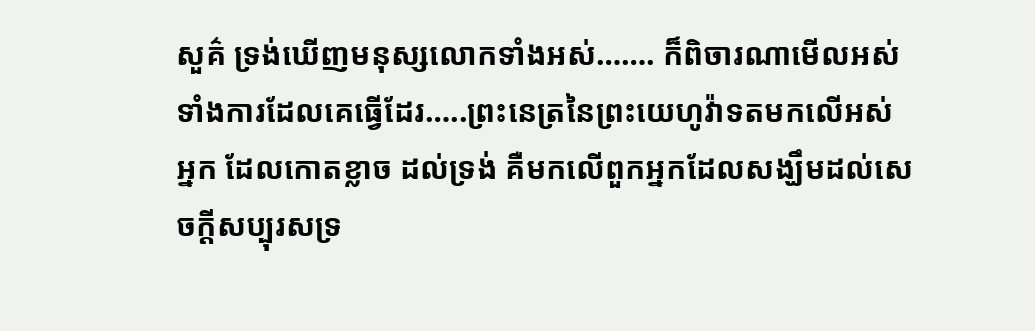សួគ៌ ទ្រង់ឃើញមនុស្សលោកទាំងអស់……. ក៏ពិចារណាមើលអស់ទាំងការដែលគេធ្វើដែរ…..ព្រះនេត្រនៃព្រះយេហូវ៉ាទតមកលើអស់អ្នក ដែលកោតខ្លាច ដល់ទ្រង់ គឺមកលើពួកអ្នកដែលសង្ឃឹមដល់សេចក្តីសប្បុរសទ្រ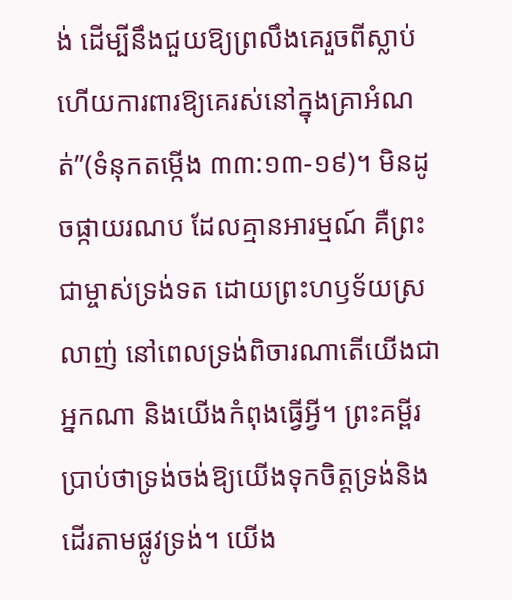ង់ ដើម្បីនឹងជួយឱ្យព្រលឹងគេរួចពីស្លាប់ ហើយការពារឱ្យគេរស់នៅក្នុងគ្រាអំណត់”(ទំនុកតម្កើង ៣៣:១៣-១៩)។ មិនដូចផ្កាយរណប ដែលគ្មានអារម្មណ៍ គឺព្រះជាម្ចាស់ទ្រង់ទត ដោយព្រះហឫទ័យស្រលាញ់ នៅពេលទ្រង់ពិចារណាតើយើងជាអ្នកណា និងយើងកំពុងធ្វើអ្វី។ ព្រះគម្ពីរប្រាប់ថាទ្រង់ចង់ឱ្យយើងទុកចិត្តទ្រង់និងដើរតាមផ្លូវទ្រង់។ យើង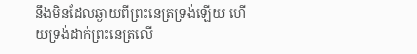នឹងមិនដែលឆ្ងាយពីព្រះនេត្រទ្រង់ឡើយ ហើយទ្រង់ដាក់ព្រះនេត្រលើ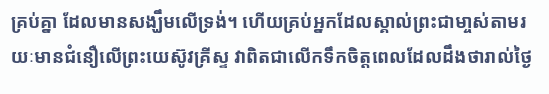គ្រប់គ្នា ដែលមានសង្ឃឹមលើទ្រង់។ ហើយគ្រប់អ្នកដែលស្គាល់ព្រះជាមា្ចស់តាមរយៈមានជំនឿលើព្រះយេស៊ូវគ្រីស្ទ វាពិតជាលើកទឹកចិត្តពេលដែលដឹងថារាល់ថ្ងៃ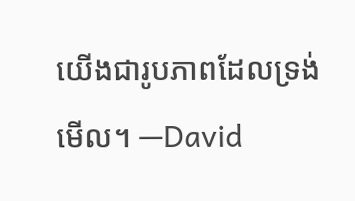យើងជារូបភាពដែលទ្រង់មើល។ —David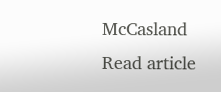McCasland
Read article